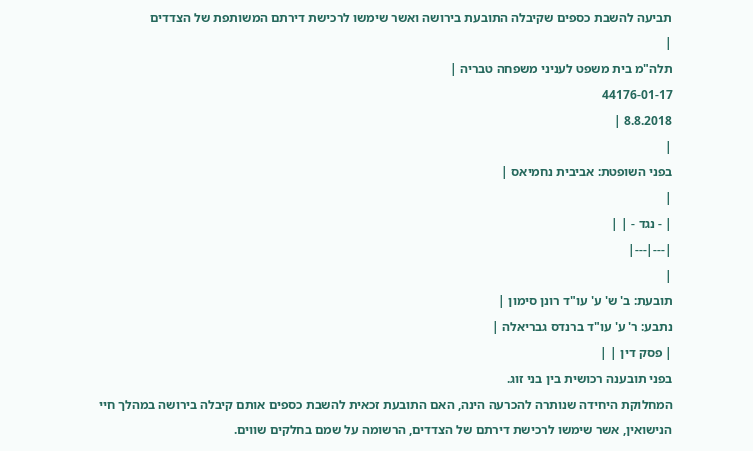תביעה להשבת כספים שקיבלה התובעת בירושה ואשר שימשו לרכישת דירתם המשותפת של הצדדים
|
תלה"מ בית משפט לעניני משפחה טבריה |
44176-01-17
8.8.2018 |
|
בפני השופטת: אביבית נחמיאס |
|
| - נגד - | |
|---|---|
|
תובעת: ב' ש' ע' עו"ד רונן סימון |
נתבע: ר' ע' עו"ד ברנדס גבריאלה |
| פסק דין | |
בפני תובענה רכושית בין בני זוג.
המחלוקת היחידה שנותרה להכרעה הינה, האם התובעת זכאית להשבת כספים אותם קיבלה בירושה במהלך חיי הנישואין, אשר שימשו לרכישת דירתם של הצדדים, הרשומה על שמם בחלקים שווים.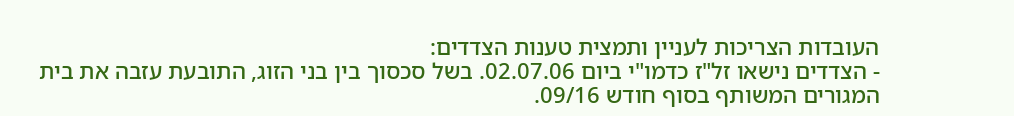העובדות הצריכות לעניין ותמצית טענות הצדדים:
- הצדדים נישאו זל"ז כדמו"י ביום 02.07.06. בשל סכסוך בין בני הזוג, התובעת עזבה את בית המגורים המשותף בסוף חודש 09/16.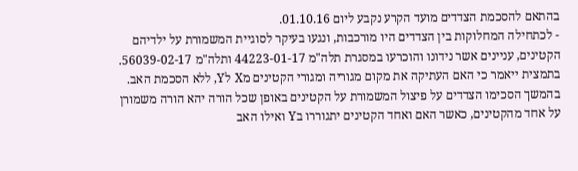בהתאם להסכמת הצדדים מועד הקרע נקבע ליום 01.10.16.
- לכתחילה המחלוקות בין הצדדים היו מורכבות, ונגעו בעיקר לסוגיית המשמורת על ילדיהם הקטינים, עניינים אשר נידונו והוכרעו במסגרת תלה"מ 44223-01-17 ותלה"מ 56039-02-17. בתמצית ייאמר כי האם העתיקה את מקום מגוריה ומגורי הקטינים מX לY, ללא הסכמת האב. בהמשך הסכימו הצדדים על פיצול המשמורת על הקטינים באופן שכל הורה יהא הורה משמורן על אחד מהקטינים, כאשר האם ואחד הקטינים יתגוררו בY ואילו האב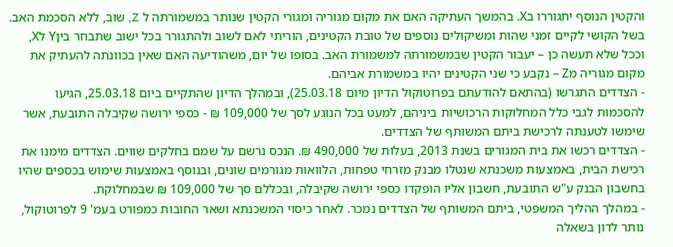והקטין הנוסף יתגוררו בX. בהמשך העתיקה האם את מקום מגוריה ומגורי הקטין שנותר במשמורתה ל Z, שוב, ללא הסכמת האב. בשל הקושי לקיים זמני שהות ומשיקולים נוספים של טובת הקטינים, הוריתי לאם לשוב ולהתגורר בכל ישוב שתבחר ביןY לX, וככל שלא תעשה כן – יעבור הקטין שבמשמורתה למשמורת האב. בסופו של יום, משהודיעה האם שאין בכוונתה להעתיק את מקום מגוריה מZ – נקבע כי שני הקטינים יהיו במשמורת אביהם.
- הצדדים התגרשו (בהתאם להודעתם בפרוטוקול הדיון מיום 25.03.18), ובמהלך הדיון שהתקיים ביום 25.03.18, הגיעו להסכמות לגבי כלל המחלוקות הרכושיות ביניהם, למעט בכל הנוגע לסך של 109,000 ₪ - כספי ירושה שקיבלה התובעת, אשר שימשו לטענתה לרכישת ביתם המשותף של הצדדים.
- הצדדים רכשו את בית המגורים בשנת 2013, בעלות של 490,000 ₪. הנכס נרשם על שמם בחלקים שווים. הצדדים מימנו את רכישת הבית, באמצעות משכנתא שנטלו מבנק מזרחי טפחות, הלוואות מגורמים שונים, ובנוסף באמצעות שימוש בכספים שהיו בחשבון הבנק ע"ש התובעת, חשבון אליו הופקדו כספי ירושה שקיבלה, ובכללם סך של 109,000 ₪ שבמחלוקת.
- במהלך ההליך המשפטי, ביתם המשותף של הצדדים נמכר. לאחר כיסוי המשכנתא ושאר החובות כמפורט בעמ' 9 לפרוטוקול, נותר לדון בשאלה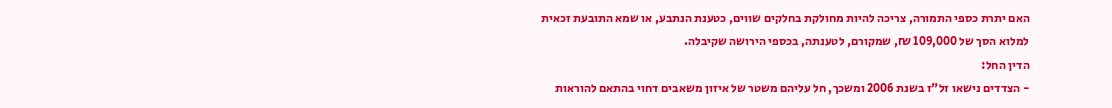האם יתרת כספי התמורה, צריכה להיות מחולקת בחלקים שווים, כטענת הנתבע, או שמא התובעת זכאית למלוא הסך של 109,000 ₪, שמקורם, לטענתה, בכספי הירושה שקיבלה.
הדין החל:
- הצדדים נישאו זל"ז בשנת 2006 ומשכך, חל עליהם משטר של איזון משאבים דחוי בהתאם להוראות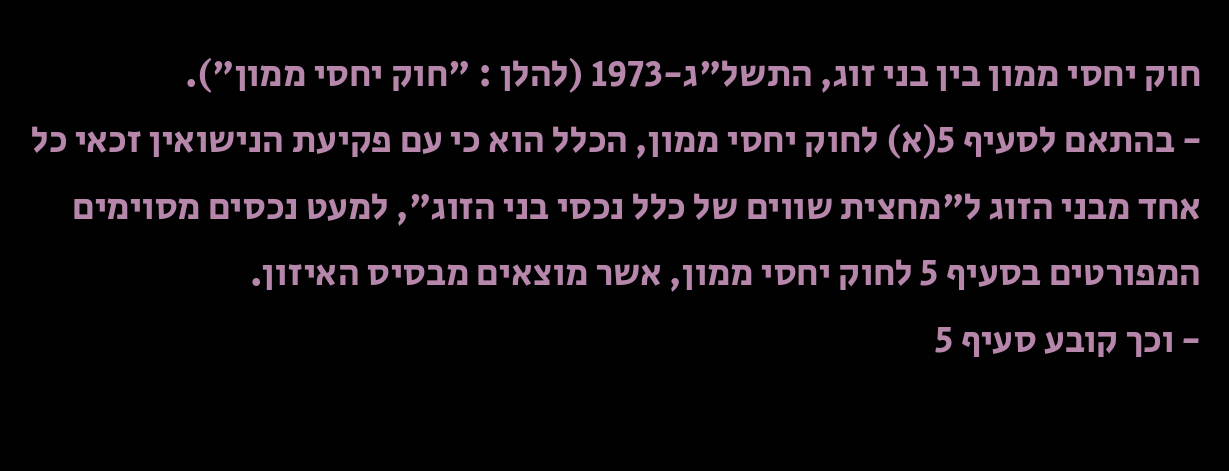חוק יחסי ממון בין בני זוג, התשל"ג-1973 (להלן : "חוק יחסי ממון").
- בהתאם לסעיף 5(א) לחוק יחסי ממון, הכלל הוא כי עם פקיעת הנישואין זכאי כל אחד מבני הזוג ל"מחצית שווים של כלל נכסי בני הזוג", למעט נכסים מסוימים המפורטים בסעיף 5 לחוק יחסי ממון, אשר מוצאים מבסיס האיזון.
- וכך קובע סעיף 5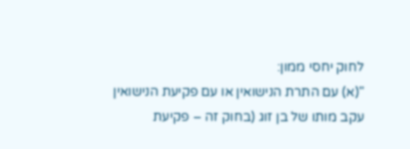לחוק יחסי ממון:
"(א) עם התרת הנישואין או עם פקיעת הנישואין עקב מותו של בן זוג (בחוק זה – פקיעת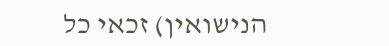הנישואין) זכאי כל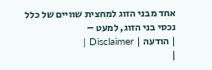אחד מבני הזוג למחצית שוויים של כלל נכסי בני הזוג, למעט –
| הודעה | Disclaimer |
|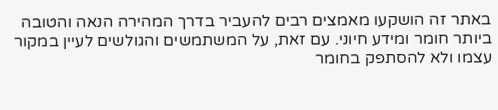באתר זה הושקעו מאמצים רבים להעביר בדרך המהירה הנאה והטובה ביותר חומר ומידע חיוני. עם זאת, על המשתמשים והגולשים לעיין במקור עצמו ולא להסתפק בחומר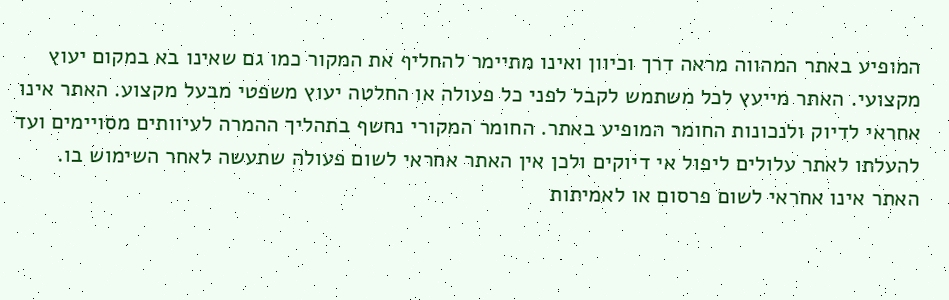המופיע באתר המהווה מראה דרך וכיוון ואינו מתיימר להחליף את המקור כמו גם שאינו בא במקום יעוץ מקצועי. האתר מייעץ לכל משתמש לקבל לפני כל פעולה או החלטה יעוץ משפטי מבעל מקצוע. האתר אינו אחראי לדיוק ולנכונות החומר המופיע באתר. החומר המקורי נחשף בתהליך ההמרה לעיוותים מסויימים ועד להעלתו לאתר עלולים ליפול אי דיוקים ולכן אין האתר אחראי לשום פעולה שתעשה לאחר השימוש בו. האתר אינו אחראי לשום פרסום או לאמיתות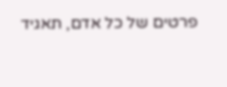פרטים של כל אדם, תאגיד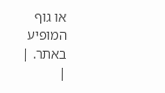או גוף המופיע באתר. |
|